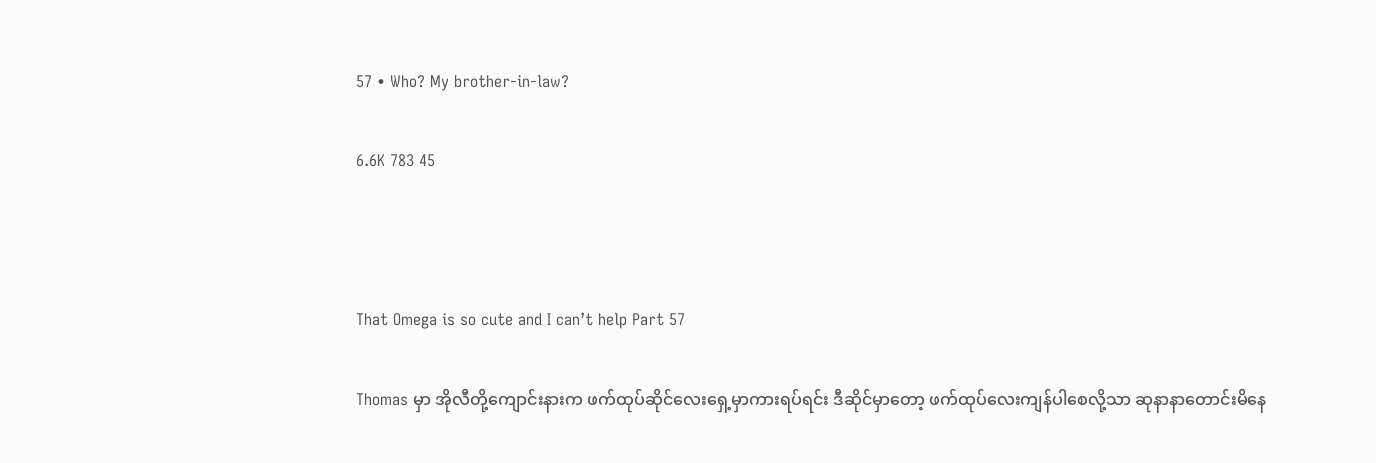57 • Who? My brother-in-law?

6.6K 783 45



That Omega is so cute and I can’t help Part 57

Thomas မှာ အိုလီတို့ကျောင်းနားက ဖက်ထုပ်ဆိုင်လေးရှေ့မှာကားရပ်ရင်း ဒီဆိုင်မှာတော့ ဖက်ထုပ်လေးကျန်ပါစေလို့သာ ဆုနာနာတောင်းမိနေ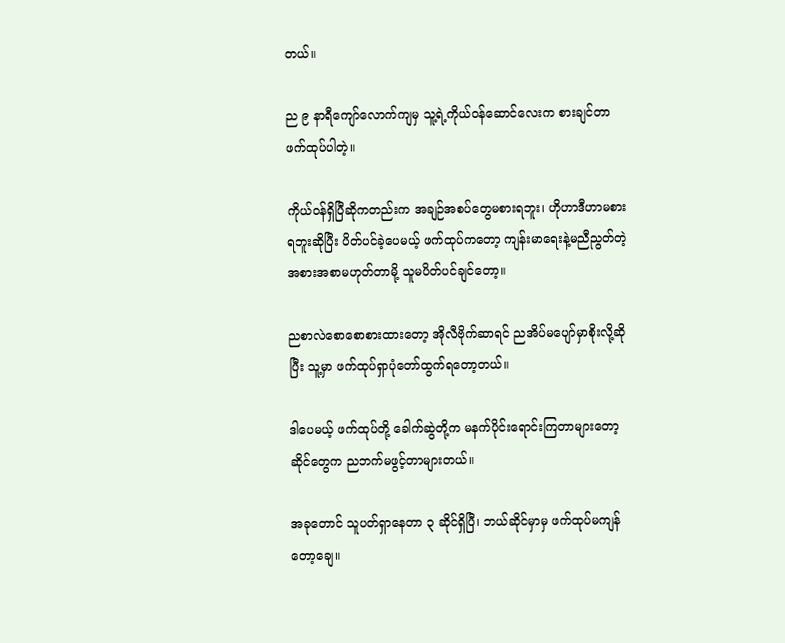တယ်။

ည ၉ နာရီကျော်လောက်ကျမှ သူ့ရဲ့ကိုယ်ဝန်ဆောင်လေးက စားချင်တာ ဖက်ထုပ်ပါတဲ့။

ကိုယ်ဝန်ရှိပြီဆိုကတည်းက အချဉ်အစပ်တွေမစားရဘူး၊ ဟိုဟာဒီဟာမစားရဘူးဆိုပြီး ပိတ်ပင်ခဲ့ပေမယ့် ဖက်ထုပ်ကတော့ ကျန်းမာရေးနဲ့မညီညွတ်တဲ့အစားအစာမဟုတ်တာမို့ သူမပိတ်ပင်ချင်တော့။

ညစာလဲစောစောစားထားတော့ အိုလီဗိုက်ဆာရင် ညအိပ်မပျော်မှာစိုးလို့ဆိုပြီး သူ့မှာ ဖက်ထုပ်ရှာပုံတော်ထွက်ရတော့တယ်။

ဒါပေမယ့် ဖက်ထုပ်တို့ ခေါက်ဆွဲတို့က မနက်ပိုင်းရောင်းကြတာများတော့ ဆိုင်တွေက ညဘက်မဖွင့်တာများတယ်။

အခုတောင် သူပတ်ရှာနေတာ ၃ ဆိုင်ရှိပြီ၊ ဘယ်ဆိုင်မှာမှ ဖက်ထုပ်မကျန်တော့ချေ။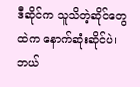ဒီဆိုင်က သူသိတဲ့ဆိုင်တွေထဲက နောက်ဆုံးဆိုင်ပဲ၊ ဘယ်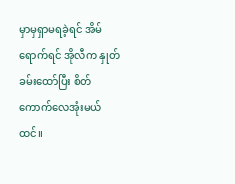မှာမှရှာမရခဲ့ရင် အိမ်ရောက်ရင် အိုလီက နှုတ်ခမ်းထော်ပြီး စိတ်ကောက်လေအုံးမယ်ထင်။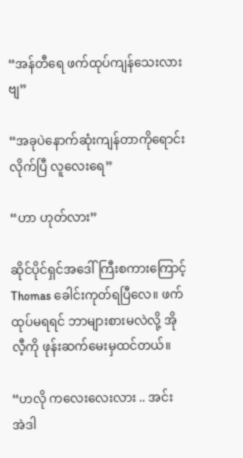“အန်တီရေ ဖက်ထုပ်ကျန်သေးလားဗျ”

“အခုပဲနောက်ဆုံးကျန်တာကိုရောင်းလိုက်ပြီ လူလေးရေ”

“ဟာ ဟုတ်လား”

ဆိုင်ပိုင်ရှင်အဒေါ်ကြီးစကားကြောင့် Thomas ခေါင်းကုတ်ရပြီလေ။ ဖက်ထုပ်မရရင် ဘာများစားမလဲလို့ အိုလီ့ကို ဖုန်းဆက်မေးမှထင်တယ်။

“ဟလို ကလေးလေးလား .. အင်း အဲဒါ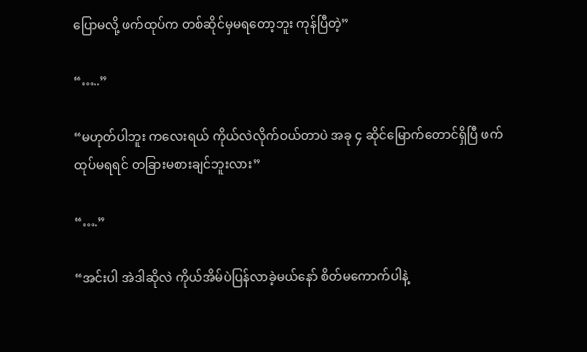ပြောမလို့ ဖက်ထုပ်က တစ်ဆိုင်မှမရတော့ဘူး ကုန်ပြီတဲ့”

“…..”

“မဟုတ်ပါဘူး ကလေးရယ် ကိုယ်လဲလိုက်ဝယ်တာပဲ အခု ၄ ဆိုင်မြောက်တောင်ရှိပြီ ဖက်ထုပ်မရရင် တခြားမစားချင်ဘူးလား”

“….”

“အင်းပါ အဲဒါဆိုလဲ ကိုယ်အိမ်ပဲပြန်လာခဲ့မယ်နော် စိတ်မကောက်ပါနဲ့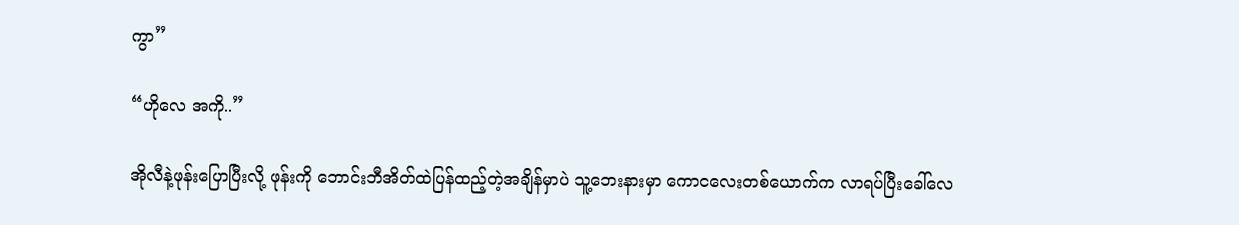ကွာ”

“ဟိုလေ အကို..”

အိုလီနဲ့ဖုန်းပြောပြီးလို့ ဖုန်းကို ဘောင်းဘီအိတ်ထဲပြန်ထည့်တဲ့အချိန်မှာပဲ သူ့ဘေးနားမှာ ကောငလေးတစ်ယောက်က လာရပ်ပြီးခေါ်လေ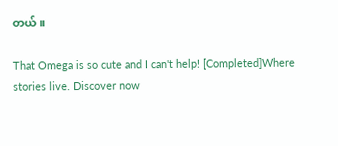တယ်။

That Omega is so cute and I can't help! [Completed]Where stories live. Discover now